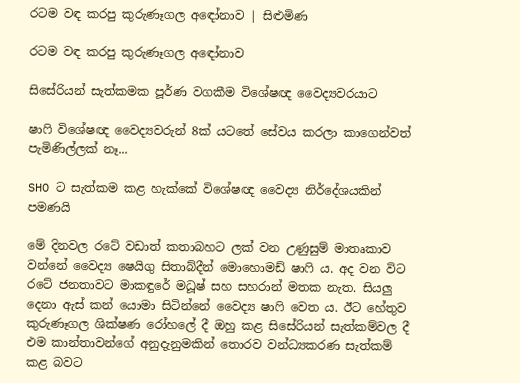රටම වඳ කරපු කුරුණෑගල අ‍ඳෝනාව | සිළුමිණ

රටම වඳ කරපු කුරුණෑගල අ‍ඳෝනාව

සිසේරියන් සැත්කමක පූර්ණ වගකීම විශේෂඥ වෛද්‍යවරයාට

ෂාෆි විශේෂඥ වෛද්‍යවරුන් 8ක් යටතේ සේවය කරලා කාගෙන්වත් පැමිණිල්ලක් නෑ...

SHO ට සැත්කම කළ හැක්කේ විශේෂඥ වෛද්‍ය නිර්දේශයකින් පමණයි

මේ දිනවල රටේ වඩාත් කතාබහට ලක් වන උණුසුම් මාතෘකාව වන්නේ වෛද්‍ය ෂෙයිගු සිතාබ්දීන් මොහොමඩ් ෂාෆි ය. අද වන විට රටේ ජනතාවට මාකඳුරේ මධූෂ් සහ සහරාන් මතක නැත. සියලු දෙනා ඇස් කන් යොමා සිටින්නේ වෛද්‍ය ෂාෆි වෙත ය. ඊට හේතුව කුරුණෑගල ශික්ෂණ රෝහලේ දී ඔහු කළ සිසේරියන් සැත්කම්වල දී එම කාන්තාවන්ගේ අනුදැනුමකින් තොරව වන්ධ්‍යකරණ සැත්කම් කළ බවට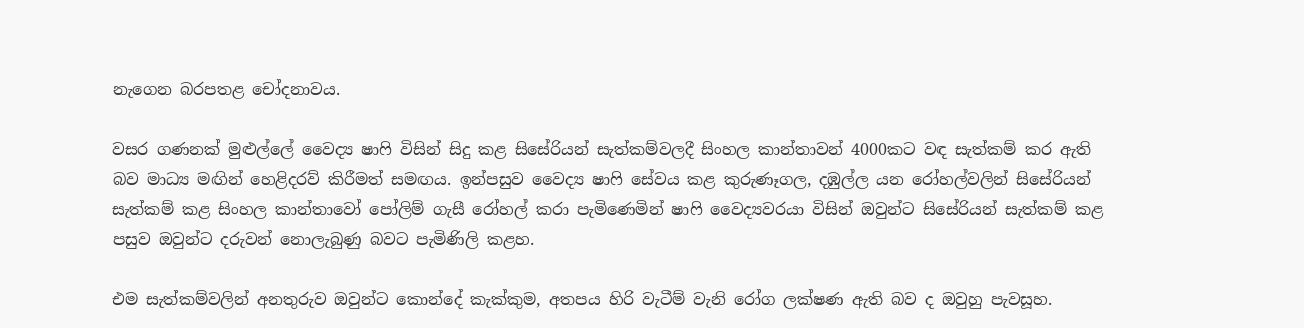නැගෙන බරපතළ චෝදනාවය.

වසර ගණනක් මුළුල්ලේ වෛද්‍ය ෂාෆි විසින් සිදු කළ සිසේරියන් සැත්කම්වලදී සිංහල කාන්තාවන් 4000කට වඳ සැත්කම් කර ඇති බව මාධ්‍ය මඟින් හෙළිදරව් කිරීමත් සමඟය. ඉන්පසුව වෛද්‍ය ෂාෆි සේවය කළ කුරුණෑගල, දඹුල්ල යන රෝහල්වලින් සිසේරියන් සැත්කම් කළ සිංහල කාන්තාවෝ පෝලිම් ගැසී රෝහල් කරා පැමිණෙමින් ෂාෆි වෛද්‍යවරයා විසින් ඔවුන්ට සිසේරියන් සැත්කම් කළ පසුව ඔවුන්ට දරුවන් නොලැබුණු බවට පැමිණිලි කළහ.

එම සැත්කම්වලින් අනතුරුව ඔවුන්ට කොන්දේ කැක්කුම, අතපය හිරි වැටීම් වැනි රෝග ලක්ෂණ ඇති බව ද ඔවුහු පැවසූහ.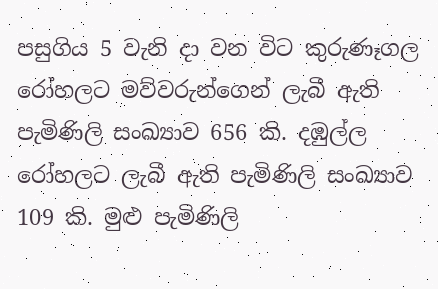පසුගිය 5 වැනි දා වන විට කුරුණෑගල රෝහලට මව්වරුන්ගෙන් ලැබී ඇති පැමිණිලි සංඛ්‍යාව 656 කි. දඹුල්ල රෝහලට ලැබී ඇති පැමිණිලි සංඛ්‍යාව 109 කි. මුළු පැමිණිලි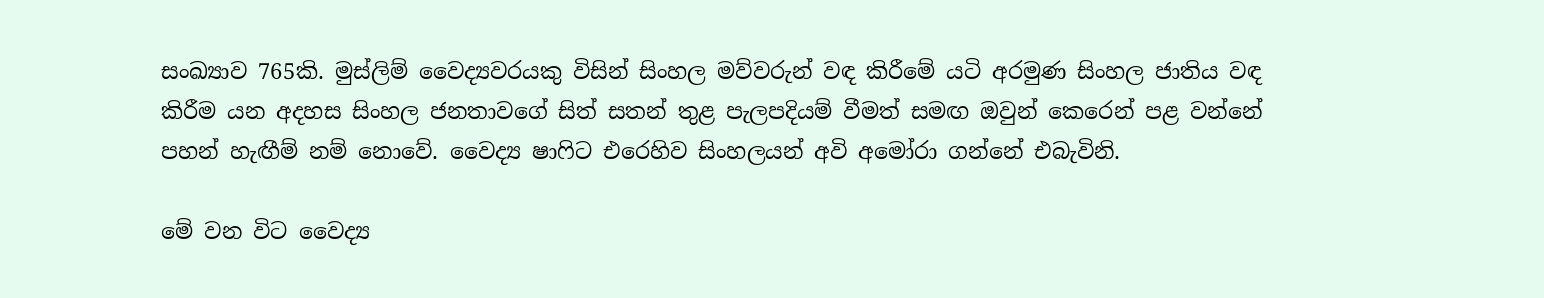සංඛ්‍යාව 765කි. මුස්ලිම් වෛද්‍යවරයකු විසින් සිංහල මව්වරුන් වඳ කිරීමේ යටි අරමුණ සිංහල ජාතිය වඳ කිරීම යන අදහස සිංහල ජනතාවගේ සිත් සතන් තුළ පැලපදියම් වීමත් සමඟ ඔවුන් කෙරෙන් පළ වන්නේ පහන් හැඟීම් නම් නෙ‍ාවේ. වෛද්‍ය ෂාෆිට එරෙහිව සිංහලයන් අවි අමෝරා ගන්නේ එබැවිනි.

මේ වන විට වෛද්‍ය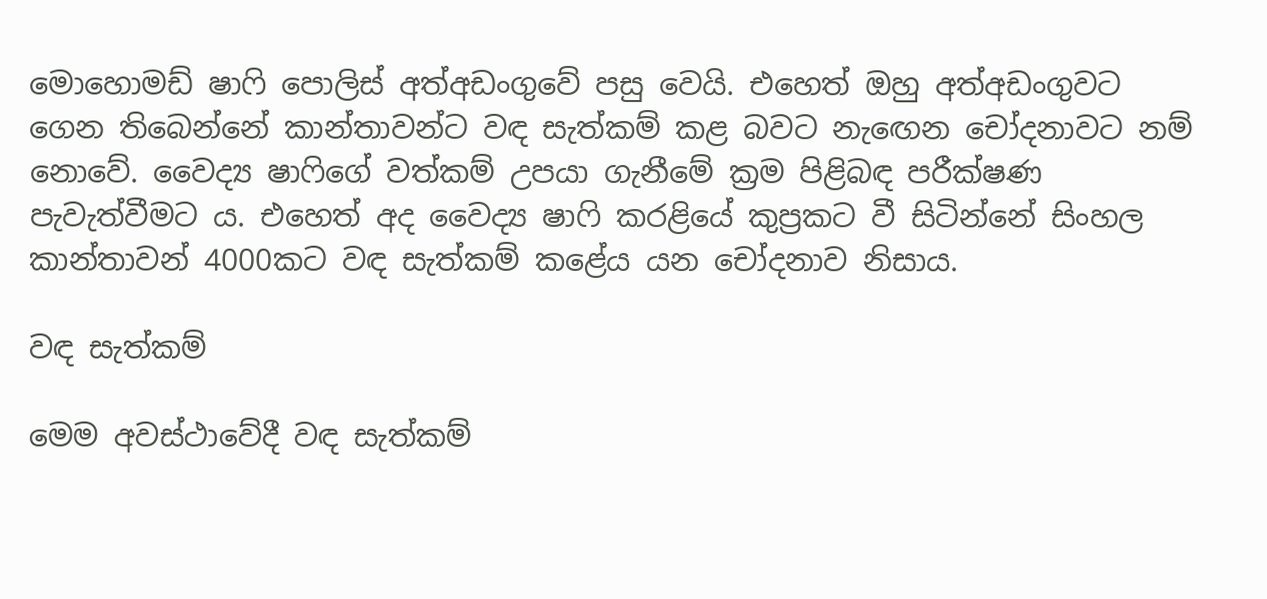මොහොමඩ් ෂාෆි පොලිස් අත්අඩංගුවේ පසු වෙයි. එහෙත් ඔහු අත්අඩංගුවට ගෙන තිබෙන්නේ කාන්තාවන්ට වඳ සැත්කම් කළ බවට නැ‍ඟෙන චෝදනාවට නම් නොවේ. වෛද්‍ය ෂාෆිගේ වත්කම් උපයා ගැනීමේ ක්‍රම පිළිබඳ පරීක්ෂණ පැවැත්වීමට ය. එහෙත් අද වෛද්‍ය ෂාෆි කරළියේ කුප්‍රකට වී සිටින්නේ සිංහල කාන්තාවන් 4000කට වඳ සැත්කම් කළේය යන චෝදනාව නිසාය.

වඳ සැත්කම්

මෙම අවස්ථාවේදී වඳ සැත්කම්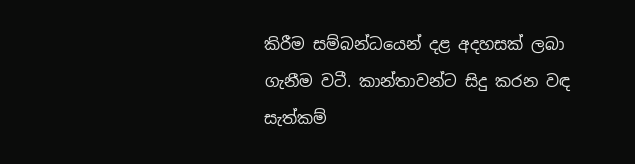කිරීම සම්බන්ධයෙන් දළ අදහසක් ලබා ගැනීම වටී. කාන්තාවන්ට සිදු කරන වඳ සැත්කම්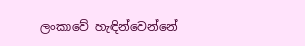ලංකාවේ හැඳින්වෙන්නේ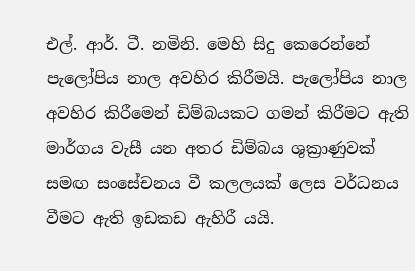එල්. ආර්. ටී. නමිනි. මෙහි සිදු කෙරෙන්නේ පැලෝපිය නාල අවහිර කිරීමයි. පැලෝපිය නාල අවහිර කිරීමෙන් ඩිම්බයකට ගමන් කිරීමට ඇති මාර්ගය වැසී යන අතර ඩිම්බය ශුක්‍රාණුවක් සමඟ සංසේචනය වී කලලයක් ලෙස වර්ධනය වීමට ඇති ඉඩකඩ ඇහිරී යයි.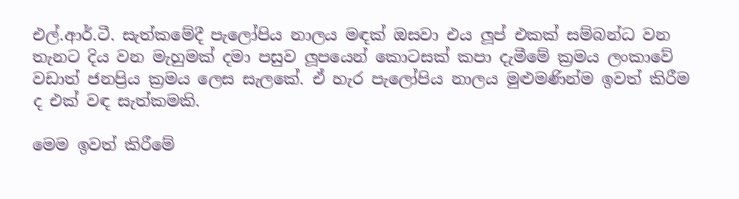එල්.ආර්.ටී. සැත්කමේදී පැලෝපිය නාලය මඳක් ඔසවා එය ලූප් එකක් සම්බන්ධ වන තැනට දිය වන මැහුමක් දමා පසුව ලූපයෙන් කොටසක් කපා දැමීමේ ක්‍රමය ලංකාවේ වඩාත් ජනප්‍රිය ක්‍රමය ලෙස සැලකේ. ඒ හැර පැලෝපිය නාලය මුළුමණින්ම ඉවත් කිරීම ද එක් වඳ සැත්කමකි.

මෙම ඉවත් කිරීමේ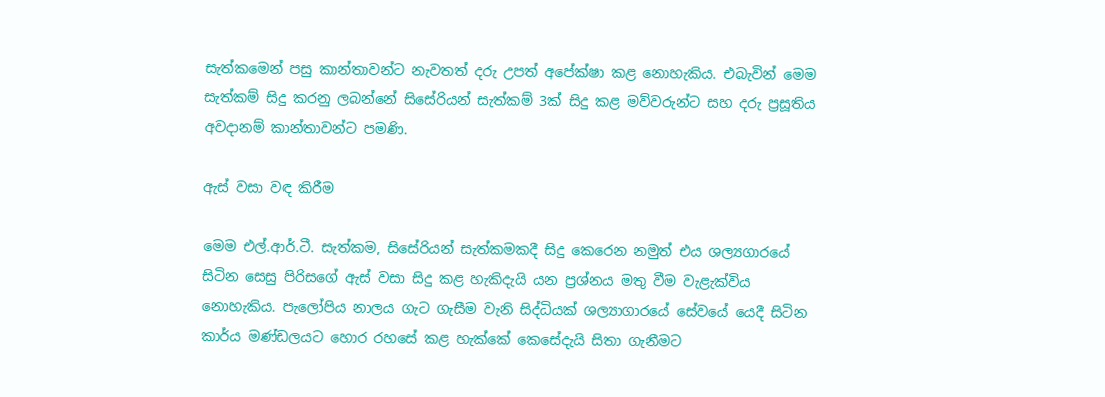සැත්කමෙන් පසු කාන්තාවන්ට නැවතත් දරු උපත් අපේක්ෂා කළ නොහැකිය. එබැවින් මෙම සැත්කම් සිදු කරනු ලබන්නේ සිසේරියන් සැත්කම් 3ක් සිදු කළ මව්වරුන්ට සහ දරු ප්‍රසූතිය අවදානම් කාන්තාවන්ට පමණි.

ඇස් වසා වඳ කිරීම

මෙම එල්.ආර්.ටී. සැත්කම, සිසේරියන් සැත්කමකදී සිදු කෙරෙන නමුත් එය ශල්‍යගාරයේ සිටින සෙසු පිරිසගේ ඇස් වසා සිදු කළ හැකිදැයි යන ප්‍රශ්නය මතු වීම වැළැක්විය නොහැකිය. පැලෝපිය නාලය ගැට ගැසීම වැනි සිද්ධියක් ශල්‍යාගාරයේ සේවයේ යෙදී සිටින කාර්ය මණ්ඩලයට හොර රහසේ කළ හැක්කේ කෙසේදැයි සිතා ගැනීමට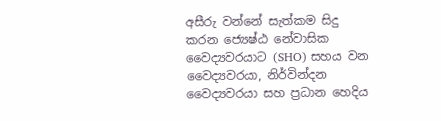අසීරු වන්නේ සැත්කම සිදු කරන ජ්‍යෙෂ්ඨ නේවාසික වෛද්‍යවරයාට (SHO) සහය වන වෛද්‍යවරයා, නිර්වින්දන වෛද්‍යවරයා සහ ප්‍රධාන හෙදිය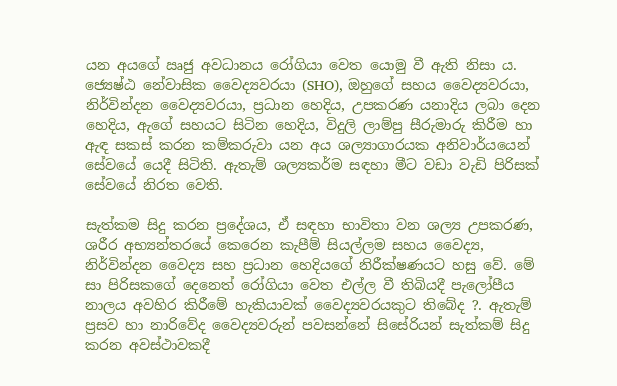යන අයගේ ඍජු අවධානය රෝගියා වෙත යොමු වී ඇති නිසා ය. ජ්‍යෙෂ්ඨ නේවාසික වෛද්‍යවරයා (SHO), ඔහුගේ සහය වෛද්‍යවරයා, නිර්වින්දන වෛද්‍යවරයා, ප්‍රධාන හෙදිය, උපකරණ යනාදිය ලබා දෙන හෙදිය, ඇගේ සහයට සිටින හෙදිය, විදුලි ලාම්පු සීරුමාරු කිරීම හා ඇඳ සකස් කරන කම්කරුවා යන අය ශල්‍යාගාරයක අනිවාර්යයෙන් සේවයේ යෙදී සිටිති. ඇතැම් ශල්‍යකර්ම සඳහා මීට වඩා වැඩි පිරිසක් සේවයේ නිරත වෙති.

සැත්කම සිදු කරන ප්‍රදේශය, ඒ සඳහා භාවිතා වන ශල්‍ය උපකරණ, ශරීර අභ්‍යන්තරයේ කෙරෙන කැපීම් සියල්ලම සහය වෛද්‍ය, නිර්වින්දන වෛද්‍ය සහ ප්‍රධාන හෙදියගේ නිරීක්ෂණයට හසු වේ. මේ සා පිරිස‍කගේ දෙනෙත් රෝගියා වෙත එල්ල වී තිබියදී පැලෝපීය නාලය අවහිර කිරීමේ හැකියාවක් වෛද්‍යවරයකුට තිබේද ?. ඇතැම් ප්‍රසව හා නාරිවේද වෛද්‍යවරුන් පවසන්නේ සිසේරියන් සැත්කම් සිදු කරන අවස්ථාවකදී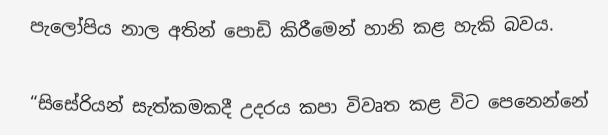පැලෝපිය නාල අතින් පොඩි කිරීමෙන් හානි කළ හැකි බවය.

“සිසේරියන් සැත්කමකදී උදරය කපා විවෘත කළ විට පෙනෙන්නේ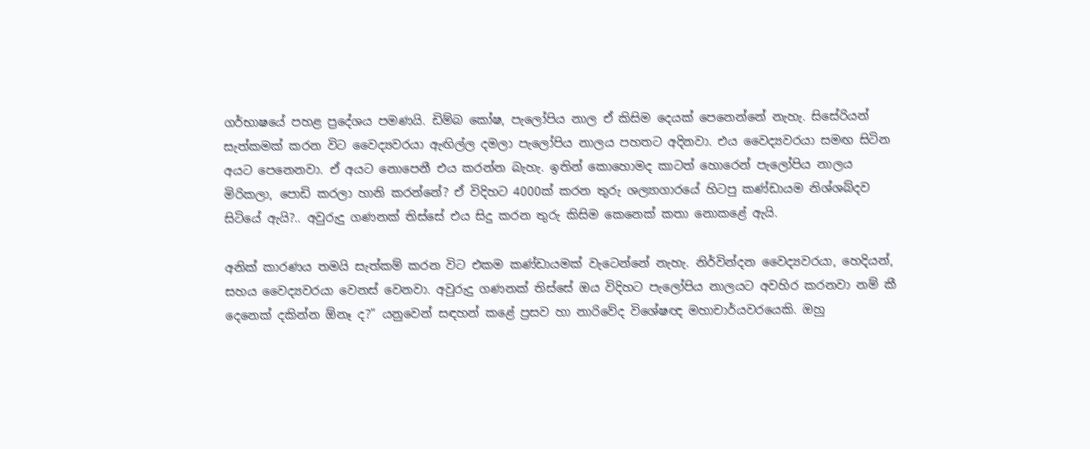ගර්භාෂයේ පහළ ප්‍රදේශය පමණයි. ඩිම්බ කෝෂ, පැලෝපිය නාල ඒ කිසිම දෙයක් පෙනෙන්නේ නැහැ. සිසේරියන් සැත්කමක් කරන විට වෛද්‍යවරයා ඇඟිල්ල දමලා පැලෝපිය නාලය පහතට අදිනවා. එය වෛද්‍යවරයා සමඟ සිටින අයට ‍පෙනෙනවා. ඒ අයට නොපෙනී එය කරන්න බැහැ. ඉතින් කොහොමද කාටත් හොරෙන් පැලෝපිය නාලය මිරිකලා, පොඩි කරලා හානි කරන්නේ? ඒ විදිහට 4000ක් කරන තුරු ශල්‍යාගාරයේ හිටපු කණ්ඩායම නිශ්ශබ්දව සිටියේ ඇයි?.. අවුරුදු ගණනක් තිස්සේ එය සිදු කරන තුරු කිසිම කෙනෙක් කතා නොකළේ ඇයි.

අනික් කාරණය තමයි සැත්කම් කරන විට එකම කණ්ඩායමක් වැටෙන්නේ නැහැ. නිර්වින්දන වෛද්‍යවරයා, හෙදියන්, සහය වෛද්‍යවරයා වෙනස් වෙනවා. අවුරුදු ගණනක් තිස්සේ ඔය විදිහට පැලෝපිය නාලයට අවහිර කරනවා නම් කී දෙනෙක් දකින්න ඕනෑ ද?” යනුවෙන් සඳහන් කළේ ප්‍රසව හා නාරිවේද විශේෂඥ මහාචාර්යවරයෙකි. ඔහු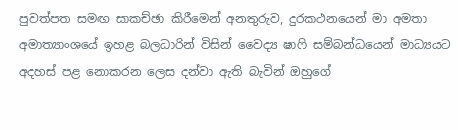පුවත්පත සමඟ සාකච්ඡා කිරීමෙන් අනතුරුව, දුරකථනයෙන් මා අමතා අමාත්‍යාංශයේ ඉහළ බලධාරින් විසින් වෛද්‍ය ෂාෆි සම්බන්ධයෙන් මාධ්‍යයට අදහස් පළ ‍නොකරන ලෙස දන්වා ඇති බැවින් ඔහුගේ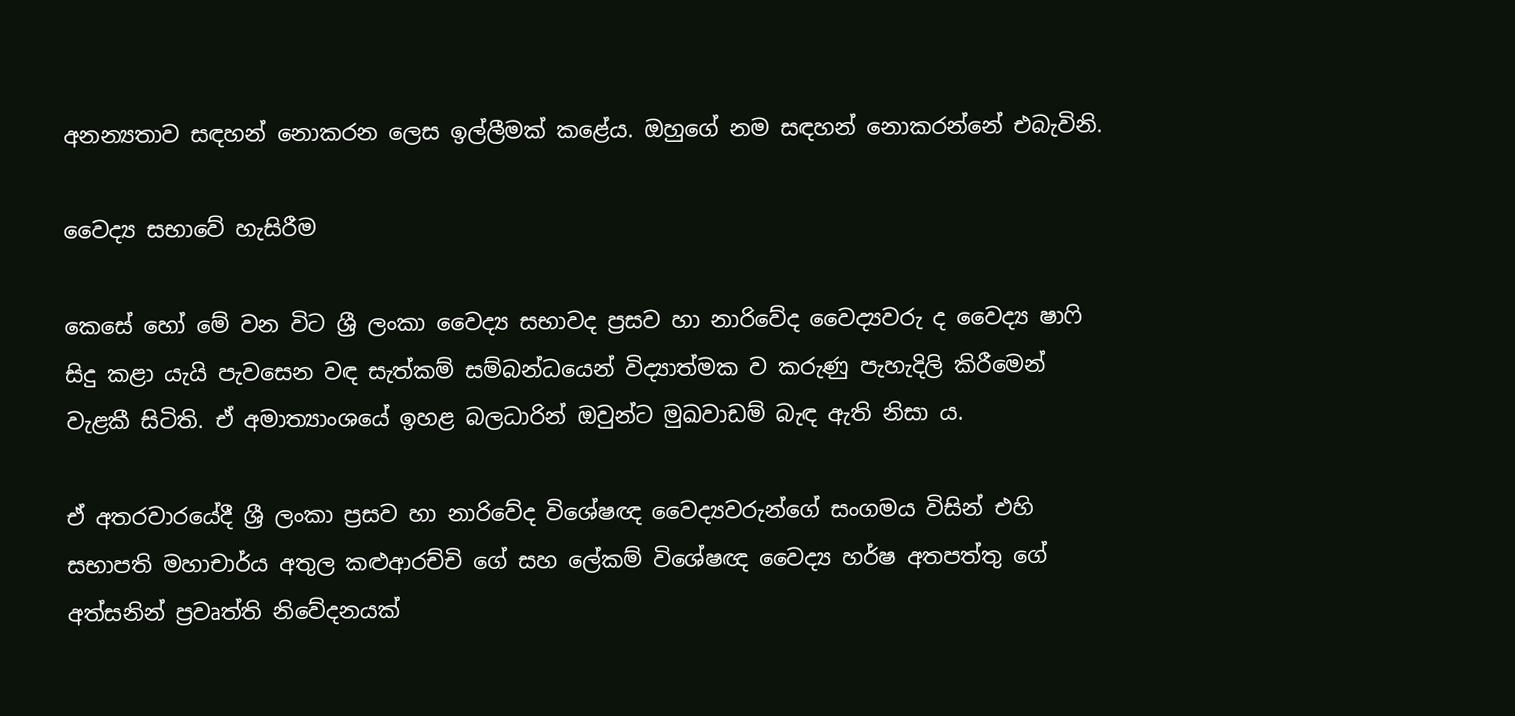අනන්‍යතාව සඳහන් නොකරන ලෙස ඉල්ලීමක් කළේය. ඔහුගේ නම සඳහන් නොකරන්නේ එබැවිනි.

වෛද්‍ය සභාවේ හැසිරීම

කෙසේ හෝ මේ වන විට ශ්‍රී ලංකා වෛද්‍ය සභාවද ප්‍රසව හා නාරිවේද වෛද්‍යවරු ද වෛද්‍ය ෂාෆි සිදු කළා යැයි පැවසෙන වඳ සැත්කම් සම්බන්ධයෙන් විද්‍යාත්මක ව කරුණු පැහැදිලි කිරීමෙන් වැළකී සිටිති. ඒ අමාත්‍යාංශයේ ඉහළ බලධාරින් ඔවුන්ට මුඛවාඩම් බැඳ ඇති නිසා ය.

ඒ අතරවාරයේදී ශ්‍රී ලංකා ප්‍රසව හා නාරිවේද විශේෂඥ වෛද්‍යවරුන්ගේ සංගමය විසින් එහි සභාපති මහාචාර්ය අතුල කළුආරච්චි ගේ සහ ලේකම් විශේෂඥ වෛද්‍ය හර්ෂ අතපත්තු ගේ අත්සනින් ප්‍රවෘත්ති නිවේදනයක්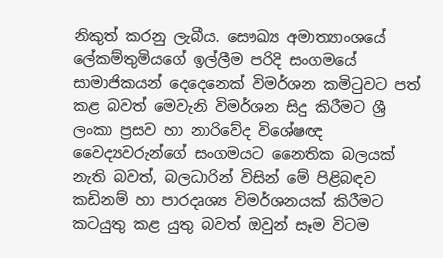නිකුත් කරනු ලැබීය. සෞඛ්‍ය අමාත්‍යාංශයේ ලේකම්තුමියගේ ඉල්ලීම පරිදි සංගමයේ සාමාජිකයන් දෙදෙනෙක් විමර්ශන කමිටුවට පත් කළ බවත් මෙවැනි විමර්ශන සිදු කිරීමට ශ්‍රී ලංකා ප්‍රසව හා නාරිවේද විශේෂඥ වෛද්‍යවරුන්ගේ සංගමයට නෛතික බලයක් නැති බවත්, බලධාරින් විසින් මේ පිළිබඳව කඩිනම් හා පාරදෘශ්‍ය විමර්ශනයක් කිරීමට කටයුතු කළ යුතු බවත් ඔවුන් සෑම විටම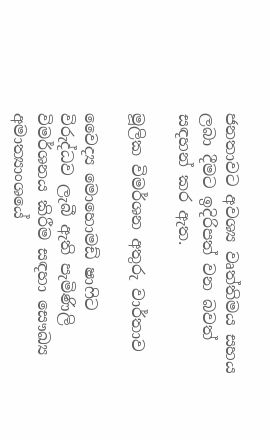ජනතාවට අවශ්‍ය වෘත්තිමය සහය ලබා දීමට ඉදිරිපත් වන බවත් සඳහන් කර ඇත.

මූලික විමර්ශන අතුරු වාර්තාව

වෛද්‍ය මොහොමඩ් ෂාෆිට විරුද්ධව ලැබී ඇති පැමිණිලි විමර්ශනය කිරීම සඳහා සෞඛ්‍ය අමාත්‍යාංශයේ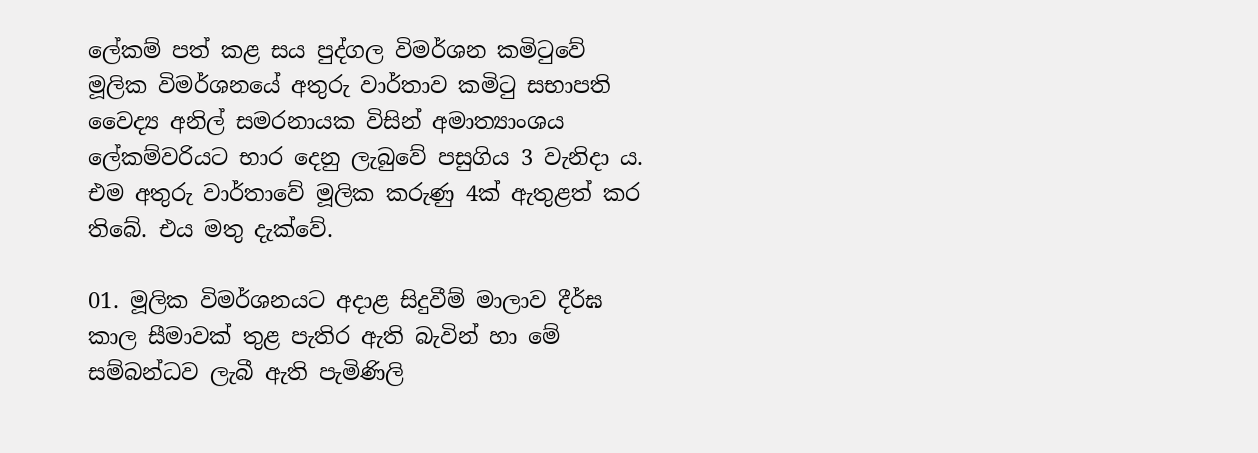ලේකම් පත් කළ සය පුද්ගල විමර්ශන කමිටුවේ මූලික විමර්ශනයේ අතුරු වාර්තාව කමිටු සභාපති වෛද්‍ය අනිල් සමරනායක විසින් අමාත්‍යාංශ‍ය ලේකම්වරියට භාර දෙනු ලැබුවේ පසුගිය 3 වැනිදා ය. එම අතුරු වාර්තාවේ මූලික කරුණු 4ක් ඇතුළත් කර තිබේ. එය මතු දැක්වේ.

01. මූලික විමර්ශනයට අදාළ සිදුවීම් මාලාව දීර්ඝ කාල සීමාවක් තුළ පැතිර ඇති බැවින් හා මේ සම්බන්ධව ලැබී ඇති පැමිණිලි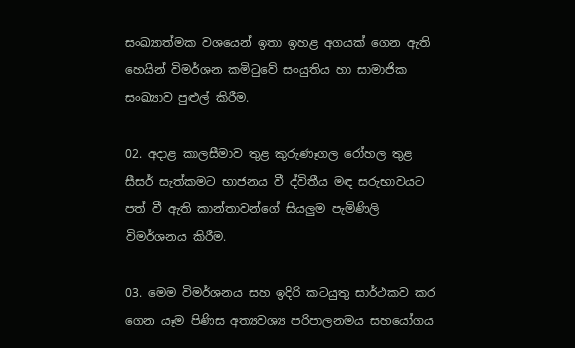සංඛ්‍යාත්මක වශයෙන් ඉතා ඉහළ අගයක් ගෙන ඇති හෙයින් විමර්ශන කමිටුවේ සංයුතිය හා සාමාජික සංඛ්‍යාව පුළුල් කිරීම.

02. අදාළ කාලසීමාව තුළ කුරුණෑගල රෝහල තුළ සීසර් සැත්කමට භාජනය වී ද්විතීය මඳ සරුභාවයට පත් වී ඇති කාන්තාවන්ගේ සියලුම පැමිණිලි විමර්ශනය කිරීම.

03. මෙම විමර්ශනය සහ ඉදිරි කටයුතු සාර්ථකව කර ගෙන යෑම පිණිස අත්‍යවශ්‍ය පරිපාලනමය සහයෝගය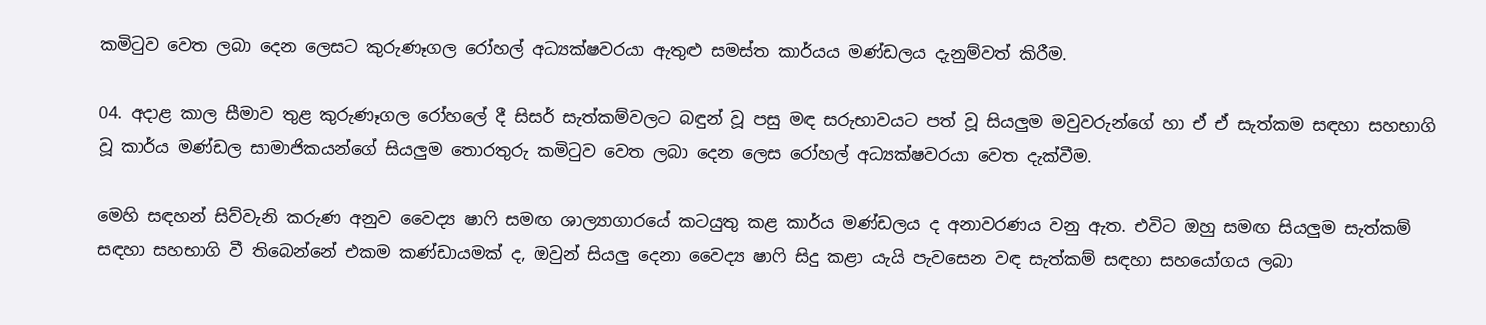කමිටුව වෙත ලබා දෙන ලෙසට කුරුණෑගල රෝහල් අධ්‍යක්ෂවරයා ඇතුළු සමස්ත කාර්යය මණ්ඩලය දැනුම්වත් කිරීම.

04. අදාළ කාල සීමාව තුළ කුරුණෑගල රෝහලේ දී සිසර් සැත්කම්වලට බඳුන් වූ පසු මඳ සරුභාවයට පත් වූ සියලුම මවුවරුන්ගේ හා ඒ ඒ සැත්කම සඳහා සහභාගි වූ කාර්ය මණ්ඩල සාමාජිකයන්ගේ සියලුම තොරතුරු කමිටුව වෙත ලබා දෙන ලෙස රෝහල් අධ්‍යක්ෂවරයා වෙත දැක්වීම.

මෙහි සඳහන් සිව්වැනි කරුණ අනුව වෛද්‍ය ෂාෆි සමඟ ශාල්‍යාගාරයේ කටයුතු කළ කාර්ය මණ්ඩලය ද අනාවරණය වනු ඇත. එවිට ඔහු සමඟ සියලුම සැත්කම් සඳහා සහභාගි වී තිබෙන්නේ එකම කණ්ඩායමක් ද, ඔවුන් සියලු දෙනා වෛද්‍ය ෂාෆි සිදු කළා යැයි පැවසෙන වඳ සැත්කම් සඳහා සහයෝගය ලබා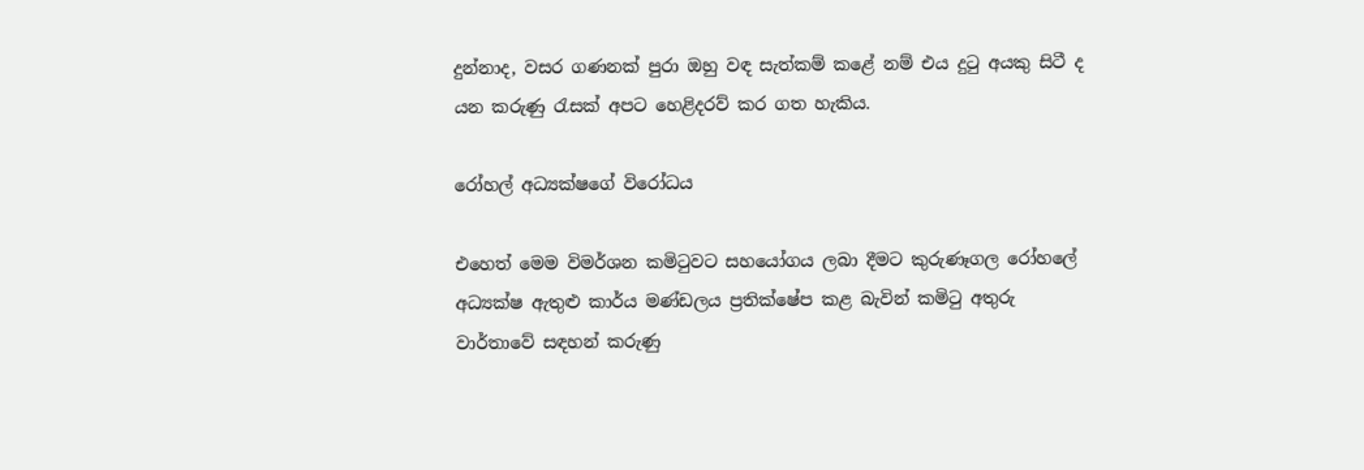දුන්නාද, වසර ගණනක් පුරා ඔහු වඳ සැත්කම් කළේ නම් එය දුටු අයකු සිටී ද යන කරුණු රැසක් අපට හෙළිදරව් කර ගත හැකිය.

රෝහල් අධ්‍යක්ෂගේ විරෝධය

එහෙත් මෙම විමර්ශන කමිටුවට සහයෝගය ලබා දීමට කුරුණෑගල රෝහලේ අධ්‍යක්ෂ ඇතුළු කාර්ය මණ්ඩලය ප්‍රතික්ෂේප කළ බැවින් කමිටු අතුරු වාර්තාවේ සඳහන් කරුණු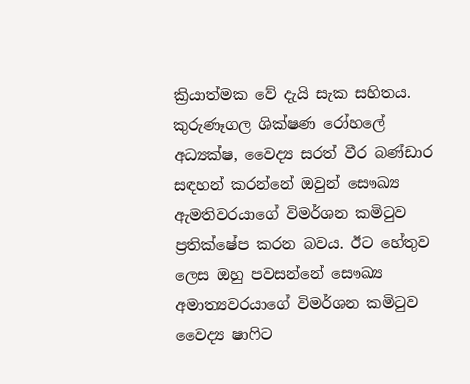ක්‍රියාත්මක වේ දැයි සැක සහිතය. කුරුණෑගල ශික්ෂණ රෝහලේ අධ්‍යක්ෂ, වෛද්‍ය සරත් වීර බණ්ඩාර සඳහන් කරන්නේ ඔවුන් සෞඛ්‍ය ඇමතිවරයාගේ විමර්ශන කමිටුව ප්‍රතික්ෂේප කරන බවය. ඊට හේතුව ලෙස ඔහු පවසන්නේ සෞඛ්‍ය අමාත්‍යවරයාගේ විමර්ශන කමිටුව වෛද්‍ය ෂාෆිට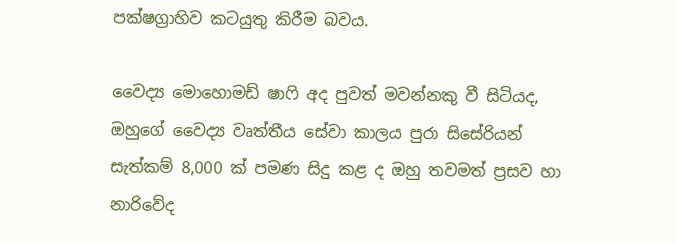පක්ෂග්‍රාහිව කටයුතු කිරීම බවය.

වෛද්‍ය මොහොමඩ් ෂාෆි අද පුවත් මවන්නකු වී සිටියද, ඔහුගේ වෛද්‍ය වෘත්තීය සේවා කාලය පුරා සිසේරියන් සැත්කම් 8,000 ක් පමණ සිදු කළ ද ඔහු තවමත් ප්‍රසව හා නාරිවේද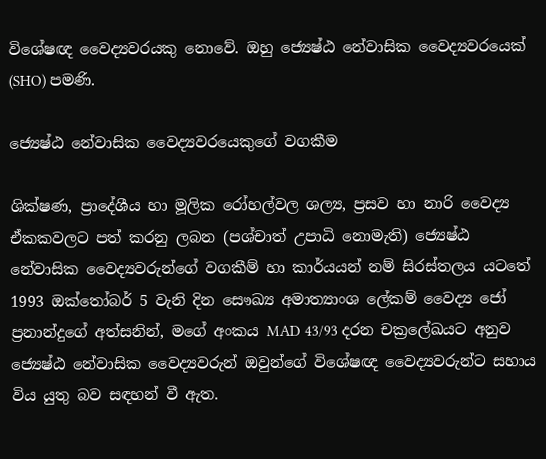විශේෂඥ වෛද්‍යවරයකු නොවේ. ඔහු ජ්‍යෙෂ්ඨ නේවාසික වෛද්‍යවරයෙක් (SHO) පමණි.

ජ්‍යෙෂ්ඨ නේවාසික වෛද්‍යවරයෙකුගේ වගකීම

ශික්ෂණ, ප්‍රාදේශීය හා මූලික රෝහල්වල ශල්‍ය, ප්‍රසව හා නාරි වෛද්‍ය ඒකකවලට පත් කරනු ලබන (පශ්චාත් උපාධි නොමැති) ජ්‍යෙෂ්ඨ නේවාසික වෛද්‍යවරුන්ගේ වගකීම් හා කාර්යයන් නම් සිරස්තලය යට‍තේ 1993 ඔක්තෝබර් 5 වැනි දින සෞඛ්‍ය අමාත්‍යාංශ ලේකම් වෛද්‍ය ජෝ ප්‍රනාන්දුගේ අත්සනින්, මගේ අංකය MAD 43/93 දරන චක්‍රලේඛයට අනුව ජ්‍යෙෂ්ඨ නේවාසික වෛද්‍යව‍රුන් ඔවුන්ගේ විශේෂඥ වෛද්‍යවරුන්ට සහාය විය යුතු බව සඳහන් වී ඇත.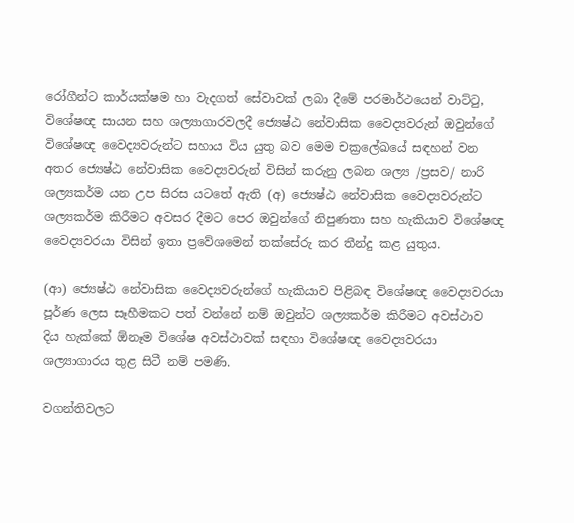රෝගීන්ට කාර්යක්ෂම හා වැදගත් සේවාවක් ලබා දීමේ පරමාර්ථයෙන් වාට්ටු, විශේෂඥ සායන සහ ශල්‍යාගාරවලදී ජ්‍යෙෂ්ඨ නේවාසික වෛද්‍යවරුන් ඔවුන්ගේ විශේෂඥ වෛද්‍යවරුන්ට සහාය විය යුතු බව මෙම චක්‍රලේඛයේ සඳහන් වන අතර ජ්‍යෙෂ්ඨ නේවාසික වෛද්‍යවරුන් විසින් කරුනු ලබන ශල්‍ය /ප්‍රසව/ නාරි ශල්‍යකර්ම යන උප සිරස යටතේ ඇති (අ) ජ්‍යෙෂ්ඨ නේවාසික වෛද්‍යවරුන්ට ශල්‍යකර්ම කිරීමට අවසර දීමට පෙර ඔවුන්ගේ නිපුණතා සහ හැකියාව විශේෂඥ වෛද්‍යවරයා විසින් ඉතා ප්‍රවේශමෙන් තක්සේරු කර තීන්දු කළ යුතුය.

(ආ) ජ්‍යෙෂ්ඨ නේවාසික වෛද්‍යවරුන්ගේ හැකියාව පිළිබඳ විශේෂඥ වෛද්‍යවරයා පූර්ණ ලෙස සෑහීමකට පත් වන්නේ නම් ඔවුන්ට ශල්‍යකර්ම කිරීමට අවස්ථාව දිය හැක්කේ ඕනෑම විශේෂ අවස්ථාවක් සඳහා විශේෂඥ වෛද්‍යවරයා ශල්‍යාගාරය තුළ සිටී නම් පමණි.

වගන්තිවලට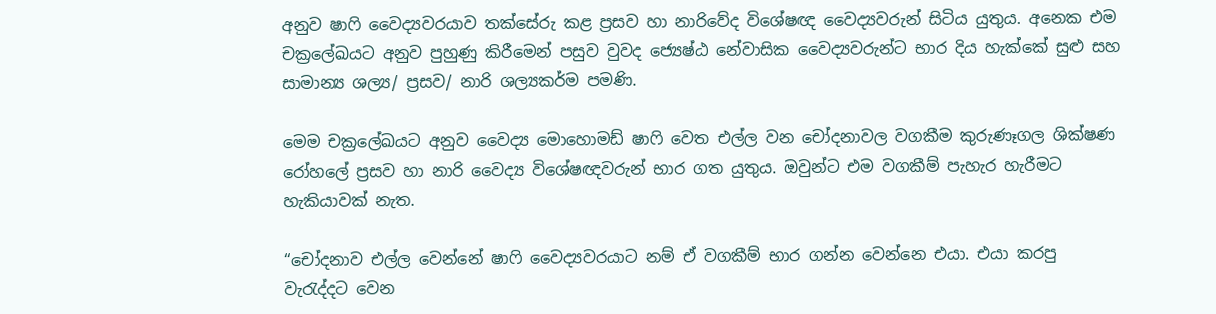අනුව ෂාෆි වෛද්‍යවරයාව තක්සේරු කළ ප්‍රසව හා නාරිවේද විශේෂඥ වෛද්‍යවරුන් සිටිය යුතුය. අනෙක එම චක්‍රලේඛයට අනුව පුහුණු කිරීමෙන් පසුව වුවද ජ්‍යෙෂ්ඨ නේවාසික වෛද්‍යවරුන්ට භාර දිය හැක්කේ සුළු සහ සාමාන්‍ය ශල්‍ය/ ප්‍රසව/ නාරි ශල්‍යකර්ම පමණි.

මෙම චක්‍රලේඛයට අනුව වෛද්‍ය මොහොමඩ් ෂාෆි වෙත එල්ල වන චෝදනාවල වගකීම කුරුණෑගල ශික්ෂණ රෝහලේ ප්‍රසව හා නාරි වෛද්‍ය විශේෂඥවරුන් භාර ගත යුතුය. ඔවුන්ට එම වගකීම් පැහැර හැරීමට හැකියාවක් නැත.

“චෝදනාව එල්ල වෙන්නේ ෂාෆි වෛද්‍යවරයාට නම් ඒ වගකීම් භාර ගන්න වෙන්නෙ එයා. එයා කරපු වැරැද්දට වෙන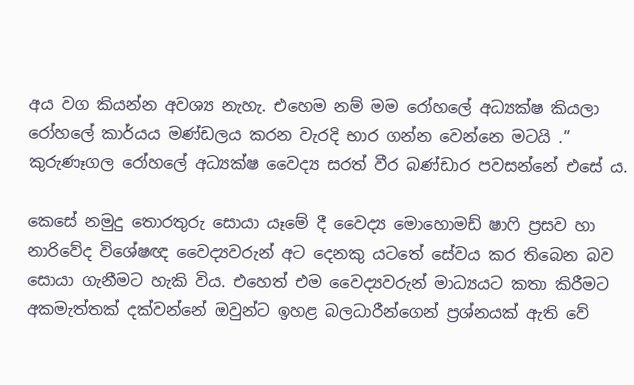අය වග කියන්න අවශ්‍ය නැහැ. එහෙම නම් මම රෝහලේ අධ්‍යක්ෂ කියලා රෝහලේ කාර්යය මණ්ඩලය කරන වැරදි භාර ගන්න වෙන්නෙ මටයි .” කුරුණෑගල රෝහලේ අධ්‍යක්ෂ වෛද්‍ය සරත් වීර බණ්ඩාර පවසන්නේ එසේ ය.

කෙසේ නමුදු තොරතුරු සොයා යෑමේ දී වෛද්‍ය මොහොමඩ් ෂාෆි ප්‍රසව හා නාරිවේද ‍විශේෂඥ වෛද්‍යවරුන් අට දෙනකු යටතේ සේවය කර තිබෙන බව සොයා ගැනීමට හැකි විය. එහෙත් එම වෛද්‍යවරුන් මාධ්‍යයට කතා කිරීමට අකමැත්තක් දක්වන්නේ ඔවුන්ට ඉහළ බලධාරීන්ගෙන් ප්‍රශ්නයක් ඇති වේ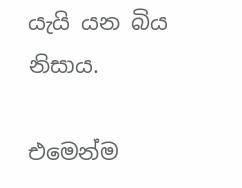යැයි යන බිය නිසාය.

එමෙන්ම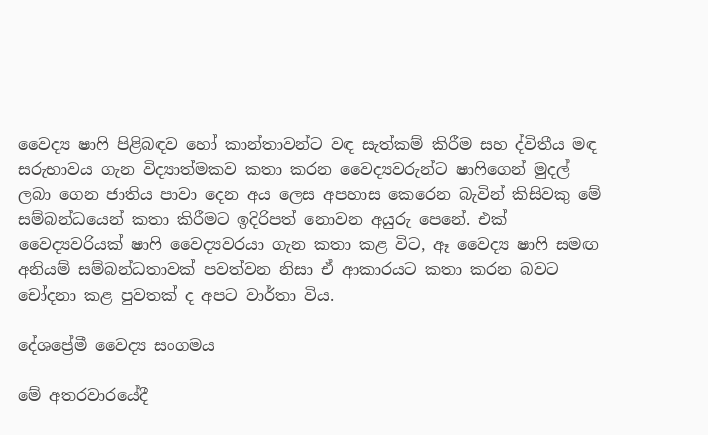වෛද්‍ය ෂාෆි පිළිබඳව හෝ කාන්තාවන්ට වඳ සැත්කම් කිරීම සහ ද්විතීය මඳ සරුභාවය ගැන විද්‍යාත්මකව කතා කරන වෛද්‍යවරුන්ට ෂාෆිගෙන් මුදල් ලබා ගෙන ජාතිය පාවා දෙන අය ලෙස අපහාස කෙරෙන බැවින් කිසිවකු මේ සම්බන්ධයෙන් කතා කිරීමට ඉදිරිපත් නොවන අයුරු පෙනේ. එක් වෛද්‍යවරියක් ෂාෆි වෛද්‍යවරයා ගැන කතා කළ විට, ඈ වෛද්‍ය ෂාෆි සමඟ අනියම් සම්බන්ධතාවක් පවත්වන නිසා ඒ ආකාරයට කතා කරන බවට චෝදනා කළ පුවතක් ද අපට වාර්තා විය.

දේශප්‍රේමී වෛද්‍ය සංගමය

මේ අතරවාරයේදී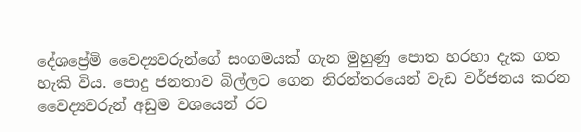දේශප්‍රේමි වෛද්‍යවරුන්ගේ සංගමයක් ගැන මුහුණු පොත හරහා දැක ගත හැකි විය. පොදු ජනතාව බිල්ලට ගෙන නිරන්තරයෙන් වැඩ වර්ජනය කරන වෛද්‍යවරුන් අඩුම වශයෙන් රට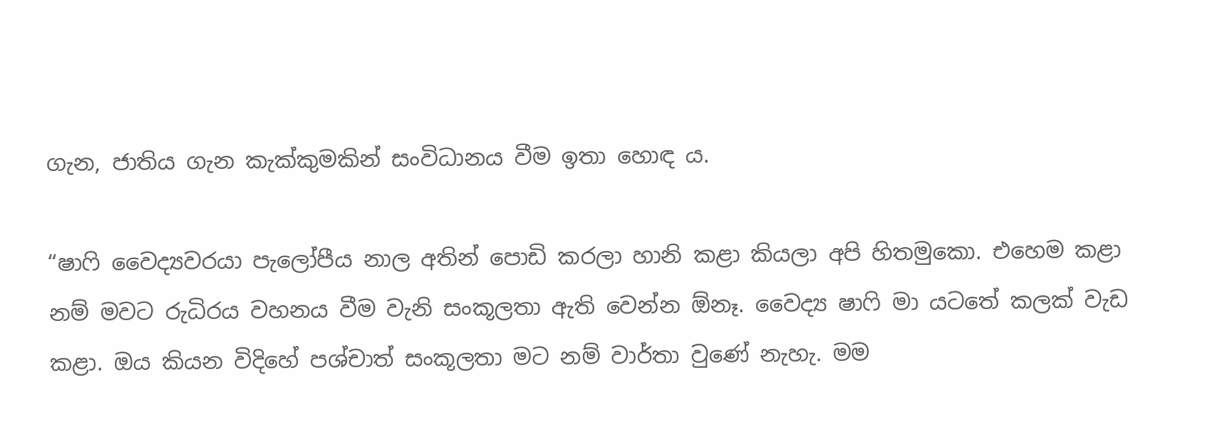ගැන, ජාතිය ගැන කැක්කුමකින් සංවිධානය වීම ඉතා හොඳ ය.

“ෂාෆි වෛද්‍යවරයා පැලෝපීය නාල අතින් පොඩි කරලා හානි කළා කියලා අපි හිතමුකො. එහෙම කළා නම් මවට රුධිරය වහනය වීම වැනි සංකූලතා ඇති වෙන්න ඕනෑ. වෛද්‍ය ෂාෆි මා යටතේ කලක් වැඩ කළා. ඔය කියන විදිහේ පශ්චාත් සංකූලතා මට නම් ව‍ාර්තා වුණේ නැහැ. මම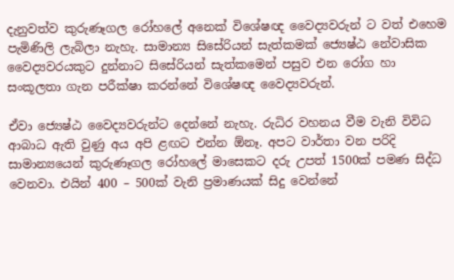දැනුවත්ව කුරුණෑගල රෝහලේ අනෙක් විශේෂඥ වෛද්‍යවරුන් ට වත් එහෙම පැමිණිලි ලැබිලා නැහැ. සාමාන්‍ය සිසේරියන් සැත්කමක් ජ්‍යෙෂ්ඨ නේවාසික වෛද්‍යවරයකුට දුන්නාට සිසේරියන් සැත්කමෙන් පසුව එන රෝග හා සංකූලතා ගැන පරීක්ෂා කරන්නේ විශේෂඥ වෛද්‍යවරුන්.

ඒවා ජ්‍යෙෂ්ඨ වෛද්‍යවරුන්ට දෙන්නේ නැහැ. රුධිර වහනය වීම වැනි විවිධ ආබාධ ඇති වුණු අය අපි ළඟට එන්න ඕනෑ. අපට වාර්තා වන පරිදි සාමාන්‍යයෙන් කුරුණෑගල රෝහලේ මාසෙකට දරු උපත් 1500ක් පමණ සිද්ධ වෙනවා. එයින් 400 – 500ක් වැනි ප්‍රමාණයක් සිදු වෙන්නේ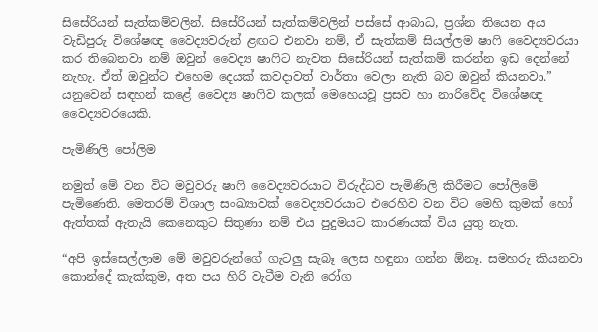සිසේරියන් සැත්කම්වලින්. සිසේරියන් සැත්කම්වලින් පස්සේ ආබාධ, ප්‍රශ්න තියෙන අය වැඩිපුරු විශේෂඥ වෛද්‍යවරුන් ළඟට එනවා නම්, ඒ සැත්කම් සියල්ලම ෂාෆි වෛද්‍යවරයා කර තිබෙනවා නම් ඔවුන් වෛද්‍ය ෂාෆිට නැවත සිසේරියන් සැත්කම් කරන්න ඉඩ දෙන්නේ නැහැ. ඒත් ඔවුන්ට එහෙම දෙයක් කවදාවත් වාර්තා වෙලා නැති බව ඔවුන් කියනවා.” යනුවෙන් සඳහන් කළේ වෛද්‍ය ෂාෆිව කලක් මෙහෙයවූ ප්‍රසව හා නාරිවේද විශේෂඥ වෛද්‍යවරයෙකි.

පැමිණිලි පෝලිම

නමුත් මේ වන විට මවුවරු ෂාෆි වෛද්‍යවරයාට විරුද්ධව පැමිණිලි කිරීමට පෝලිමේ පැමිණෙති. මෙතරම් වි‍ශාල සංඛ්‍යාවක් වෛද්‍යවරයාට එරෙහිව වන විට මෙහි කුමක් හෝ ඇත්තක් ඇතැයි කෙනෙකුට සිතුණා නම් එය පුදුමයට කාරණයක් විය යුතු නැත.

“අපි ඉස්සෙල්ලාම මේ මවුවරුන්ගේ ගැටලු සැබෑ ලෙස හඳුනා ගන්න ඕනෑ. සමහරු කියනවා කොන්දේ කැක්කුම, අත පය හිරි වැටීම වැනි රෝග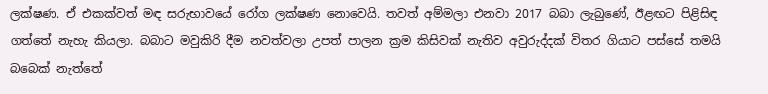ලක්ෂණ. ඒ එකක්වත් මඳ සරුභාවයේ රෝග ලක්ෂණ නොවෙයි. තවත් අම්මලා එනවා 2017 බබා ලැබුණේ, ඊළඟට පිළිසිඳ ගත්තේ නැහැ කියලා. බබාට මවුකිරි දීම නවත්වලා උපත් පාලන ක්‍රම කිසිවක් නැතිව අවුරුද්දක් විතර ගියාට පස්සේ තමයි බබෙක් නැත්තේ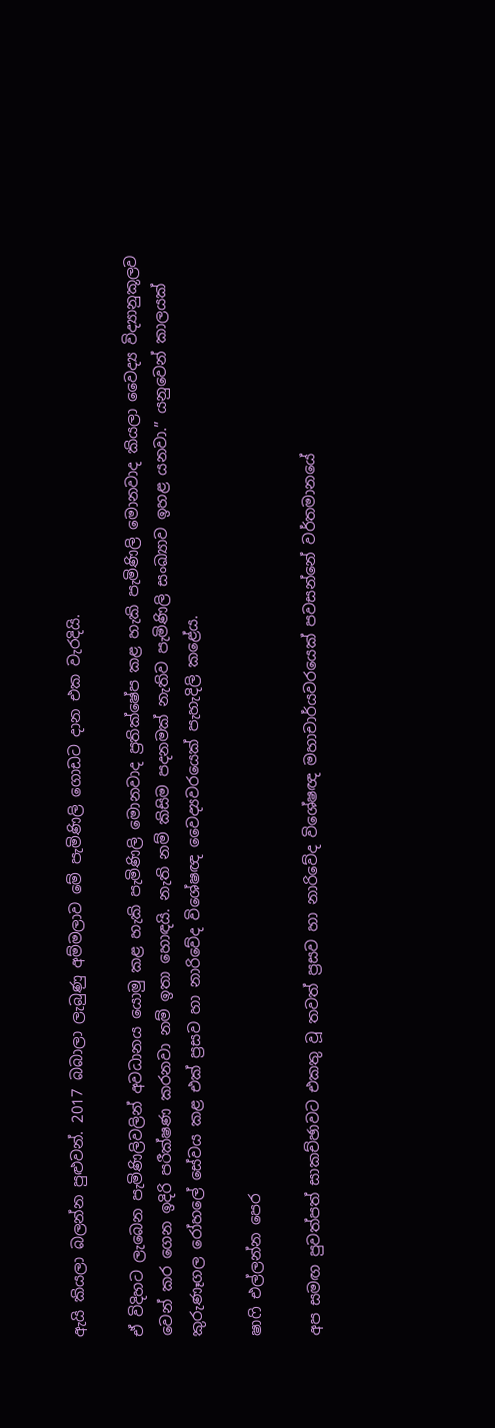ඇයි කියලා බලන්න පුළුවන්. 2017 බබාලා ලැබුණු අම්මලාව මේ පැමිණිලි ගොඩට දාන එක වැරදියි.

ඒ විදිහට ලැබෙන පැමිණිලිවලින් අවධානය යොමු කළ හැකි පැමිණිලි මොනවාද ප්‍රතික්ෂේප කළ හැකි පැමිණිලි මොනවාද කියලා වෛද්‍ය විද්‍යානුකූලව වෙන් කර ගෙන ඉදිරි පරීක්ෂණ කරනවා නම් ඉතා හොඳයි. නැති නම් කිසිම පදනමක් නැතිව පැමිණිලි සංඛ්‍යාව ඉහළ යනවා.” යනුවෙන් කාලයක් කුරුණෑගල රෝහලේ සේවය කළ එක් ප්‍රසව හා නාරිවේද විශේෂඥ වෛද්‍යවරයෙක් පැහැදිලි කළේය.

ෂාෆි එල්ලන්න පෙර

අප සමඟ පුවත්පත් සාකච්ඡාවට එකතු වූ තවත් ප්‍රසව හා නාරිවේද විශේෂඥ මහාචාර්යවරයෙක් පවසන්නේ වර්තමානයේ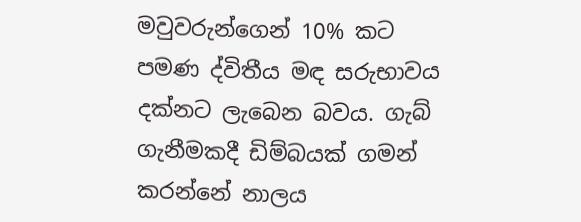මවුවරුන්ගෙන් 10% කට පමණ ද්විතීය මඳ සරුභාවය දක්නට ලැබෙන බවය. ගැබ් ගැනීමකදී ඩිම්බයක් ගමන් කරන්නේ නාලය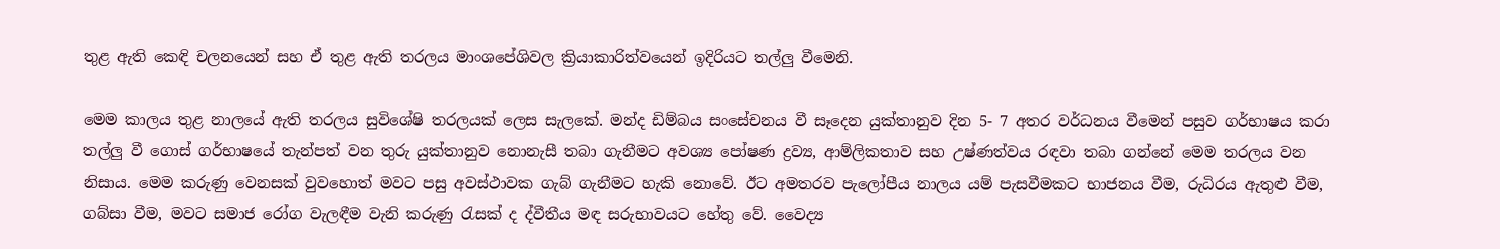තුළ ඇති කෙඳි චලනයෙන් සහ ඒ තුළ ඇති තරලය මාංශපේශිවල ක්‍රියාකාරිත්වයෙන් ඉදිරියට තල්ලු වීමෙනි.

මෙම කාලය තුළ නාලයේ ඇති තරලය සුවිශේෂි තරලයක් ලෙස සැලකේ. මන්ද ඩිම්බය සංසේචනය වී සෑදෙන යුක්තානුව දින 5- 7 අතර වර්ධනය වීමෙන් පසුව ගර්භාෂය කරා තල්ලු වී ගොස් ගර්භාෂයේ තැන්පත් වන තුරු යුක්තානුව නොනැසී තබා ගැනීමට අවශ්‍ය පෝෂණ ද්‍රව්‍ය, ආම්ලිකතාව සහ උෂ්ණත්වය රඳවා තබා ගන්නේ මෙම තරලය වන නිසාය. මෙම කරුණු වෙනසක් වුවහොත් මවට පසු අවස්ථාවක ගැබ් ගැනීමට හැකි නොවේ. ඊට අමතරව පැලෝපීය නාලය යම් පැසවීමකට භාජනය වීම, රුධිරය ඇතුළු වීම, ගබ්සා වීම, මවට සමාජ රෝග වැලඳී‍ම වැනි කරුණු රැසක් ද ද්වීතීය මඳ සරුභාවයට හේතු වේ. වෛද්‍ය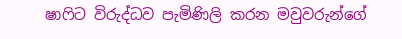ෂාෆිට විරුද්ධව පැමිණිලි කරන මවුවරුන්ගේ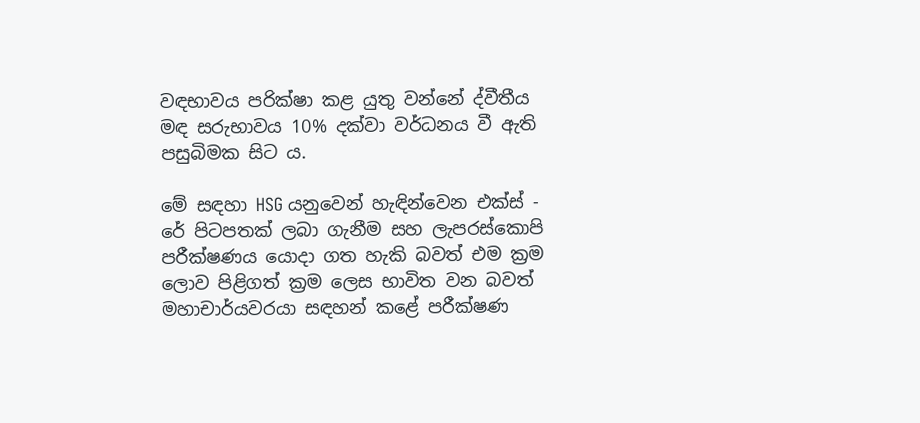වඳභාවය පරික්ෂා කළ යුතු වන්නේ ද්වීතීය මඳ සරුභාවය 10% දක්වා වර්ධනය වී ඇති පසුබිමක සිට ය.

මේ සඳහා HSG යනුවෙන් හැඳින්වෙන එක්ස් - රේ පිටපතක් ලබා ගැනීම සහ ලැපරස්කොපි පරීක්ෂණය යොදා ගත හැකි බවත් එම ක්‍රම ලොව පිළිගත් ක්‍රම ලෙස භාවිත වන බවත් මහාචාර්යවරයා සඳහන් කළේ පරීක්ෂණ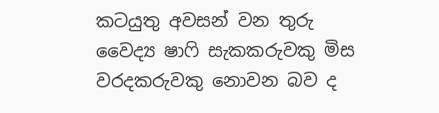කටයුතු අවසන් වන තුරු වෛද්‍ය ෂාෆි සැකකරුවකු මිස වරදකරුවකු නොවන බව ද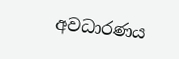අවධාරණය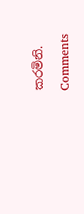කරමිනි.

Comments